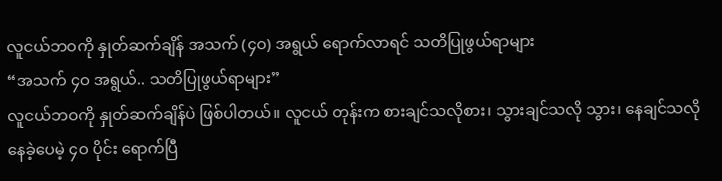လူငယ်ဘဝကို နှုတ်ဆက်ချိန် အသက် (၄ဝ) အရွယ် ရောက်လာရင် သတိပြုဖွယ်ရာများ
“အသက် ၄ဝ အရွယ်.. သတိပြုဖွယ်ရာများ”
လူငယ်ဘဝကို နှုတ်ဆက်ချိန်ပဲ ဖြစ်ပါတယ်။ လူငယ် တုန်းက စားချင်သလိုစား၊ သွားချင်သလို သွား၊ နေချင်သလိုနေခဲ့ပေမဲ့ ၄ဝ ပိုင်း ရောက်ပြီ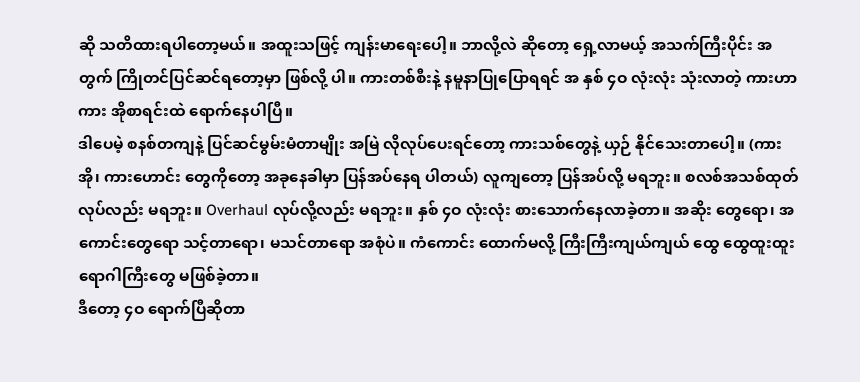ဆို သတိထားရပါတော့မယ်။ အထူးသဖြင့် ကျန်းမာရေးပေါ့။ ဘာလို့လဲ ဆိုတော့ ရှေ့လာမယ့် အသက်ကြီးပိုင်း အတွက် ကြိုတင်ပြင်ဆင်ရတော့မှာ ဖြစ်လို့ ပါ။ ကားတစ်စီးနဲ့ နမူနာပြုပြောရရင် အ နှစ် ၄ဝ လုံးလုံး သုံးလာတဲ့ ကားဟာ ကား အိုစာရင်းထဲ ရောက်နေပါပြီ။
ဒါပေမဲ့ စနစ်တကျနဲ့ ပြင်ဆင်မွမ်းမံတာမျိုး အမြဲ လိုလုပ်ပေးရင်တော့ ကားသစ်တွေနဲ့ ယှဉ် နိုင်သေးတာပေါ့။ (ကားအို၊ ကားဟောင်း တွေကိုတော့ အခုနေခါမှာ ပြန်အပ်နေရ ပါတယ်) လူကျတော့ ပြန်အပ်လို့ မရဘူး။ စလစ်အသစ်ထုတ် လုပ်လည်း မရဘူး။ Overhaul လုပ်လို့လည်း မရဘူး။ နှစ် ၄ဝ လုံးလုံး စားသောက်နေလာခဲ့တာ။ အဆိုး တွေရော၊ အကောင်းတွေရော သင့်တာရော၊ မသင်တာရော အစုံပဲ။ ကံကောင်း ထောက်မလို့ ကြီးကြီးကျယ်ကျယ် ထွေ ထွေထူးထူး ရောဂါကြီးတွေ မဖြစ်ခဲ့တာ။
ဒီတော့ ၄ဝ ရောက်ပြီဆိုတာ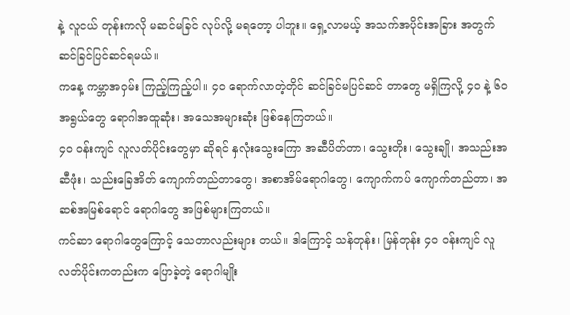နဲ့ လူငယ် တုန်းကလို မဆင်မခြင် လုပ်လို့ မရတော့ ပါဘူး။ ရှေ့လာမယ့် အသက်အပိုင်းအခြား အတွက် ဆင်ခြင်ပြင်ဆင်ရမယ်။
ကနေ့ ကမ္ဘာအဝှမ်း ကြည့်ကြည့်ပါ။ ၄ဝ ရောက်လာတဲ့တိုင် ဆင်ခြင်မပြင်ဆင် တာတွေ မရှိကြလို့ ၄ဝ နဲ့ ၆ဝ အရွယ်တွေ ရောဂါအထူဆုံး၊ အသေအများဆုံး ဖြစ်နေကြတယ်။
၄ဝ ဝန်းကျင် လူလတ်ပိုင်းတွေမှာ ဆိုရင် နှလုံးသွေးကြော အဆီပိတ်တာ၊ သွေးတိုး၊ သွေးချို၊ အသည်းအဆီဖုံး၊ သည်းခြေအိတ် ကျောက်တည်တာတွေ၊ အစာအိမ်ရောဂါတွေ၊ ကျောက်ကပ် ကျောက်တည်တာ၊ အဆစ်အမြစ်ရောင် ရောဂါတွေ အဖြစ်များကြတယ်။
ကင်ဆာ ရောဂါတွေကြောင့် သေတာလည်းများ တယ်။ ဒါကြောင့် သန်တုန်း၊ မြန်တုန်း ၄ဝ ဝန်းကျင် လူလတ်ပိုင်းကတည်းက ပြောခဲ့တဲ့ ရောဂါမျိုး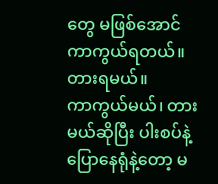တွေ မဖြစ်အောင် ကာကွယ်ရတယ်။ တားရမယ်။
ကာကွယ်မယ်၊ တားမယ်ဆိုပြီး ပါးစပ်နဲ့ ပြောနေရုံနဲ့တော့ မ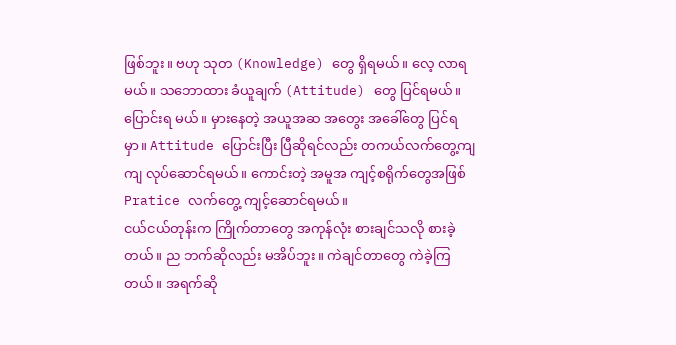ဖြစ်ဘူး။ ဗဟု သုတ (Knowledge) တွေ ရှိရမယ်။ လေ့ လာရမယ်။ သဘောထား ခံယူချက် (Attitude) တွေ ပြင်ရမယ်။ ပြောင်းရ မယ်။ မှားနေတဲ့ အယူအဆ အတွေး အခေါ်တွေ ပြင်ရမှာ။ Attitude ပြောင်းပြီး ပြီဆိုရင်လည်း တကယ်လက်တွေ့ကျကျ လုပ်ဆောင်ရမယ်။ ကောင်းတဲ့ အမူအ ကျင့်စရိုက်တွေအဖြစ် Pratice လက်တွေ့ ကျင့်ဆောင်ရမယ်။
ငယ်ငယ်တုန်းက ကြိုက်တာတွေ အကုန်လုံး စားချင်သလို စားခဲ့တယ်။ ည ဘက်ဆိုလည်း မအိပ်ဘူး။ ကဲချင်တာတွေ ကဲခဲ့ကြတယ်။ အရက်ဆို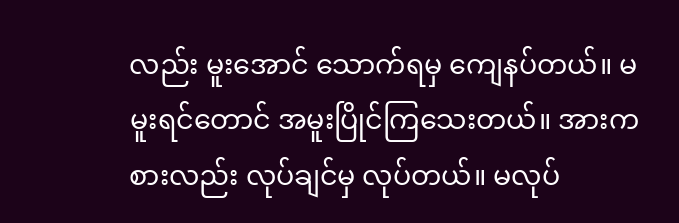လည်း မူးအောင် သောက်ရမှ ကျေနပ်တယ်။ မမူးရင်တောင် အမူးပြိုင်ကြသေးတယ်။ အားကစားလည်း လုပ်ချင်မှ လုပ်တယ်။ မလုပ်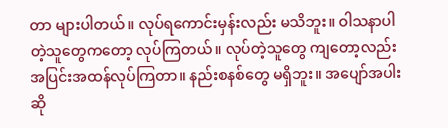တာ များပါတယ်။ လုပ်ရကောင်းမှန်းလည်း မသိဘူး။ ဝါသနာပါတဲ့သူတွေကတော့ လုပ်ကြတယ်။ လုပ်တဲ့သူတွေ ကျတော့လည်း အပြင်းအထန်လုပ်ကြတာ။ နည်းစနစ်တွေ မရှိဘူး။ အပျော်အပါးဆို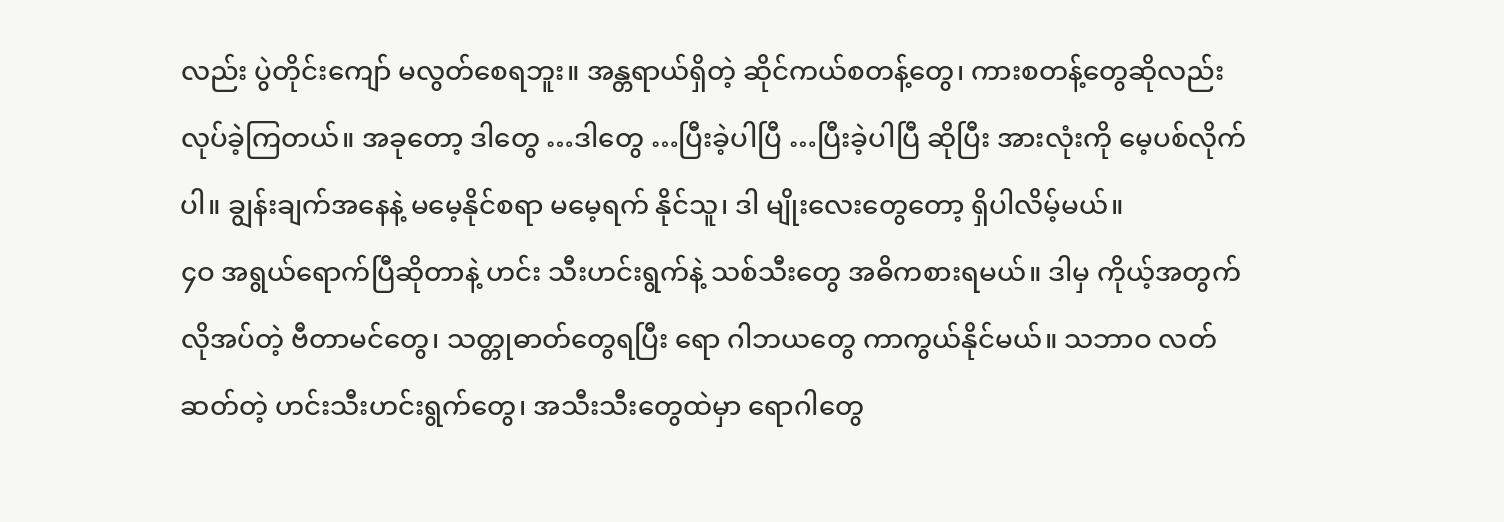လည်း ပွဲတိုင်းကျော် မလွတ်စေရဘူး။ အန္တရာယ်ရှိတဲ့ ဆိုင်ကယ်စတန့်တွေ၊ ကားစတန့်တွေဆိုလည်း လုပ်ခဲ့ကြတယ်။ အခုတော့ ဒါတွေ …ဒါတွေ …ပြီးခဲ့ပါပြီ …ပြီးခဲ့ပါပြီ ဆိုပြီး အားလုံးကို မေ့ပစ်လိုက်ပါ။ ချွန်းချက်အနေနဲ့ မမေ့နိုင်စရာ မမေ့ရက် နိုင်သူ၊ ဒါ မျိုးလေးတွေတော့ ရှိပါလိမ့်မယ်။
၄ဝ အရွယ်ရောက်ပြီဆိုတာနဲ့ ဟင်း သီးဟင်းရွက်နဲ့ သစ်သီးတွေ အဓိကစားရမယ်။ ဒါမှ ကိုယ့်အတွက်လိုအပ်တဲ့ ဗီတာမင်တွေ၊ သတ္တုဓာတ်တွေရပြီး ရော ဂါဘယတွေ ကာကွယ်နိုင်မယ်။ သဘာဝ လတ်ဆတ်တဲ့ ဟင်းသီးဟင်းရွက်တွေ၊ အသီးသီးတွေထဲမှာ ရောဂါတွေ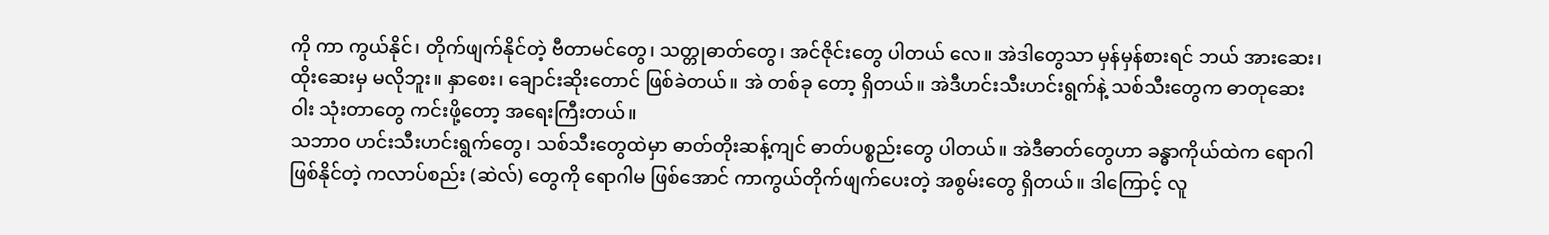ကို ကာ ကွယ်နိုင်၊ တိုက်ဖျက်နိုင်တဲ့ ဗီတာမင်တွေ၊ သတ္တုဓာတ်တွေ၊ အင်ဇိုင်းတွေ ပါတယ် လေ။ အဲဒါတွေသာ မှန်မှန်စားရင် ဘယ် အားဆေး၊ ထိုးဆေးမှ မလိုဘူး။ နှာစေး၊ ချောင်းဆိုးတောင် ဖြစ်ခဲတယ်။ အဲ တစ်ခု တော့ ရှိတယ်။ အဲဒီဟင်းသီးဟင်းရွက်နဲ့ သစ်သီးတွေက ဓာတုဆေးဝါး သုံးတာတွေ ကင်းဖို့တော့ အရေးကြီးတယ်။
သဘာဝ ဟင်းသီးဟင်းရွက်တွေ၊ သစ်သီးတွေထဲမှာ ဓာတ်တိုးဆန့်ကျင် ဓာတ်ပစ္စည်းတွေ ပါတယ်။ အဲဒီဓာတ်တွေဟာ ခန္ဓာကိုယ်ထဲက ရောဂါဖြစ်နိုင်တဲ့ ကလာပ်စည်း (ဆဲလ်) တွေကို ရောဂါမ ဖြစ်အောင် ကာကွယ်တိုက်ဖျက်ပေးတဲ့ အစွမ်းတွေ ရှိတယ်။ ဒါကြောင့် လူ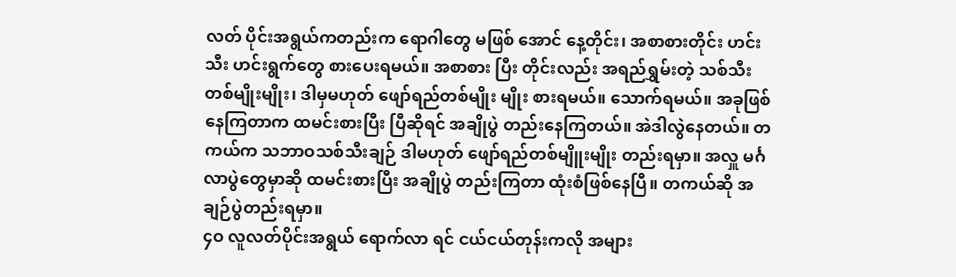လတ် ပိုင်းအရွယ်ကတည်းက ရောဂါတွေ မဖြစ် အောင် နေ့တိုင်း၊ အစာစားတိုင်း ဟင်းသီး ဟင်းရွက်တွေ စားပေးရမယ်။ အစာစား ပြီး တိုင်းလည်း အရည်ရွှမ်းတဲ့ သစ်သီး တစ်မျိုးမျိုး၊ ဒါမှမဟုတ် ဖျော်ရည်တစ်မျိုး မျိုး စားရမယ်။ သောက်ရမယ်။ အခုဖြစ် နေကြတာက ထမင်းစားပြီး ပြီဆိုရင် အချိုပွဲ တည်းနေကြတယ်။ အဲဒါလွဲနေတယ်။ တကယ်က သဘာဝသစ်သီးချဉ် ဒါမဟုတ် ဖျော်ရည်တစ်မျိူးမျိုး တည်းရမှာ။ အလှူ မင်္ဂလာပွဲတွေမှာဆို ထမင်းစားပြီး အချိုပွဲ တည်းကြတာ ထုံးစံဖြစ်နေပြီ။ တကယ်ဆို အချဉ်ပွဲတည်းရမှာ။
၄ဝ လူလတ်ပိုင်းအရွယ် ရောက်လာ ရင် ငယ်ငယ်တုန်းကလို အများ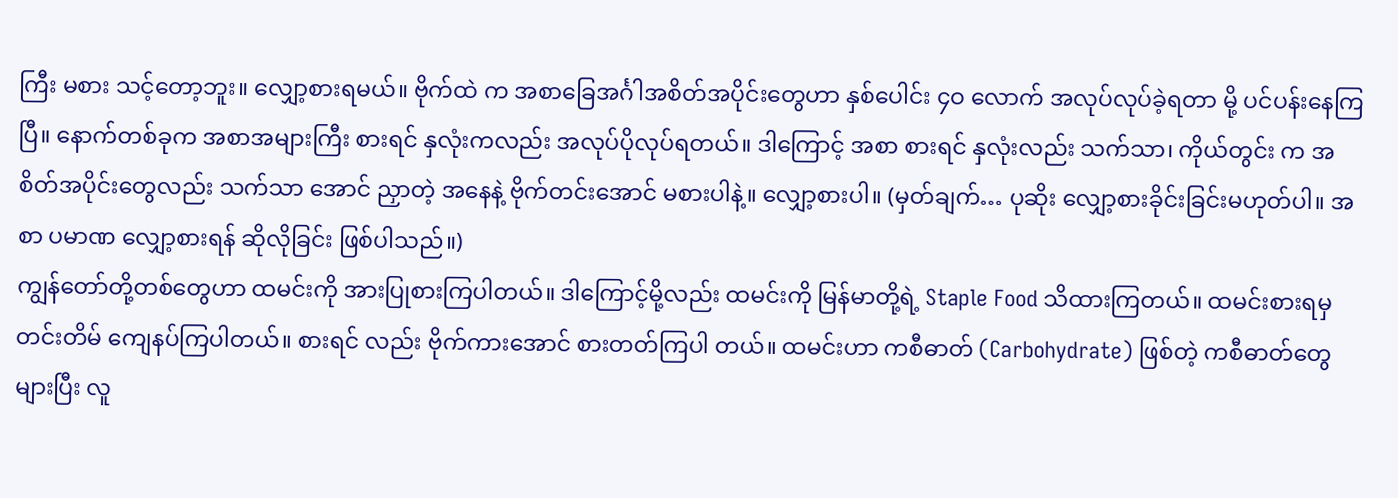ကြီး မစား သင့်တော့ဘူး။ လျှော့စားရမယ်။ ဗိုက်ထဲ က အစာခြေအင်္ဂါအစိတ်အပိုင်းတွေဟာ နှစ်ပေါင်း ၄ဝ လောက် အလုပ်လုပ်ခဲ့ရတာ မို့ ပင်ပန်းနေကြပြီ။ နောက်တစ်ခုက အစာအများကြီး စားရင် နှလုံးကလည်း အလုပ်ပိုလုပ်ရတယ်။ ဒါကြောင့် အစာ စားရင် နှလုံးလည်း သက်သာ၊ ကိုယ်တွင်း က အစိတ်အပိုင်းတွေလည်း သက်သာ အောင် ညှာတဲ့ အနေနဲ့ ဗိုက်တင်းအောင် မစားပါနဲ့။ လျှော့စားပါ။ (မှတ်ချက်… ပုဆိုး လျှော့စားခိုင်းခြင်းမဟုတ်ပါ။ အစာ ပမာဏ လျှော့စားရန် ဆိုလိုခြင်း ဖြစ်ပါသည်။)
ကျွန်တော်တို့တစ်တွေဟာ ထမင်းကို အားပြုစားကြပါတယ်။ ဒါကြောင့်မို့လည်း ထမင်းကို မြန်မာတို့ရဲ့ Staple Food သိထားကြတယ်။ ထမင်းစားရမှ တင်းတိမ် ကျေနပ်ကြပါတယ်။ စားရင် လည်း ဗိုက်ကားအောင် စားတတ်ကြပါ တယ်။ ထမင်းဟာ ကစီဓာတ် (Carbohydrate) ဖြစ်တဲ့ ကစီဓာတ်တွေ များပြီး လူ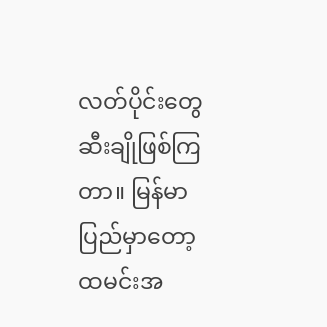လတ်ပိုင်းတွေ ဆီးချိုဖြစ်ကြတာ။ မြန်မာပြည်မှာတော့ ထမင်းအ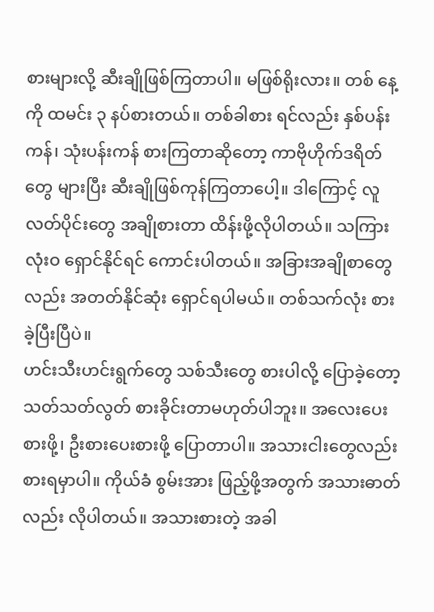စားများလို့ ဆီးချိုဖြစ်ကြတာပါ။ မဖြစ်ရိုးလား။ တစ် နေ့ကို ထမင်း ၃ နပ်စားတယ်။ တစ်ခါစား ရင်လည်း နှစ်ပန်းကန်၊ သုံးပန်းကန် စားကြတာဆိုတော့ ကာဗိုဟိုက်ဒရိတ်တွေ များပြီး ဆီးချိုဖြစ်ကုန်ကြတာပေါ့။ ဒါကြောင့် လူလတ်ပိုင်းတွေ အချိုစားတာ ထိန်းဖို့လိုပါတယ်။ သကြားလုံးဝ ရှောင်နိုင်ရင် ကောင်းပါတယ်။ အခြားအချိုစာတွေလည်း အတတ်နိုင်ဆုံး ရှောင်ရပါမယ်။ တစ်သက်လုံး စားခဲ့ပြီးပြီပဲ။
ဟင်းသီးဟင်းရွက်တွေ သစ်သီးတွေ စားပါလို့ ပြောခဲ့တော့ သတ်သတ်လွတ် စားခိုင်းတာမဟုတ်ပါဘူး။ အလေးပေး စားဖို့၊ ဦးစားပေးစားဖို့ ပြောတာပါ။ အသားငါးတွေလည်း စားရမှာပါ။ ကိုယ်ခံ စွမ်းအား ဖြည့်ဖို့အတွက် အသားဓာတ် လည်း လိုပါတယ်။ အသားစားတဲ့ အခါ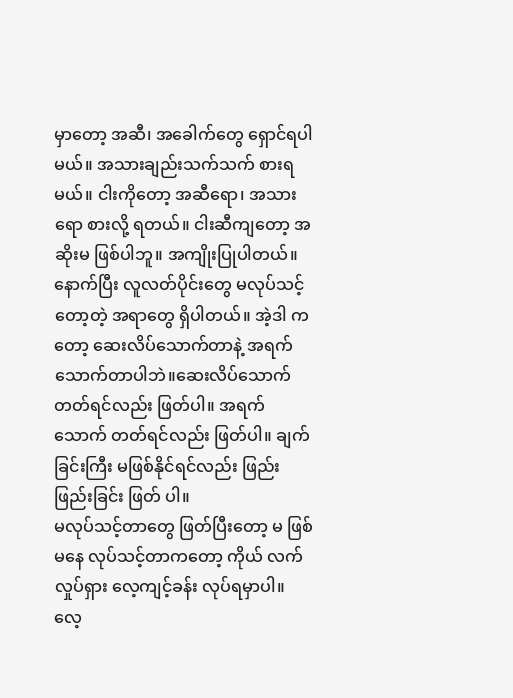မှာတော့ အဆီ၊ အခေါက်တွေ ရှောင်ရပါ မယ်။ အသားချည်းသက်သက် စားရ မယ်။ ငါးကိုတော့ အဆီရော၊ အသားရော စားလို့ ရတယ်။ ငါးဆီကျတော့ အဆိုးမ ဖြစ်ပါဘူ။ အကျိုးပြုပါတယ်။
နောက်ပြီး လူလတ်ပိုင်းတွေ မလုပ်သင့်တော့တဲ့ အရာတွေ ရှိပါတယ်။ အဲ့ဒါ ကတော့ ဆေးလိပ်သောက်တာနဲ့ အရက် သောက်တာပါဘဲ။ဆေးလိပ်သောက် တတ်ရင်လည်း ဖြတ်ပါ။ အရက်သောက် တတ်ရင်လည်း ဖြတ်ပါ။ ချက်ခြင်းကြီး မဖြစ်နိုင်ရင်လည်း ဖြည်းဖြည်းခြင်း ဖြတ် ပါ။
မလုပ်သင့်တာတွေ ဖြတ်ပြီးတော့ မ ဖြစ်မနေ လုပ်သင့်တာကတော့ ကိုယ် လက်လှုပ်ရှား လေ့ကျင့်ခန်း လုပ်ရမှာပါ။ လေ့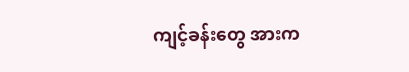ကျင့်ခန်းတွေ အားက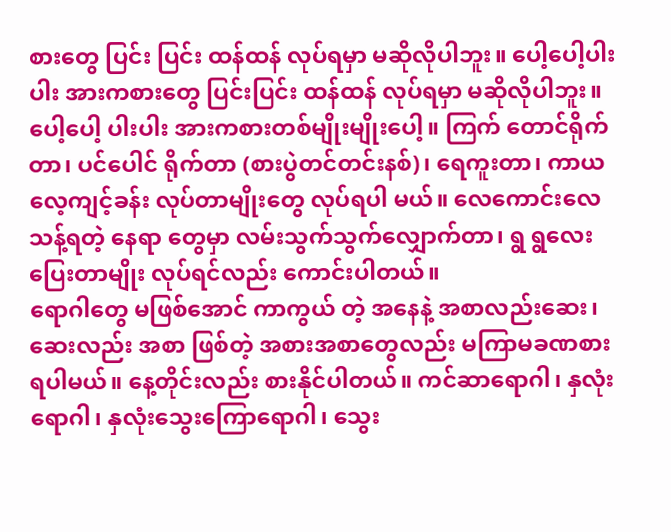စားတွေ ပြင်း ပြင်း ထန်ထန် လုပ်ရမှာ မဆိုလိုပါဘူး။ ပေါ့ပေါ့ပါးပါး အားကစားတွေ ပြင်းပြင်း ထန်ထန် လုပ်ရမှာ မဆိုလိုပါဘူး။ ပေါ့ပေါ့ ပါးပါး အားကစားတစ်မျိုးမျိုးပေါ့။ ကြက် တောင်ရိုက်တာ၊ ပင်ပေါင် ရိုက်တာ (စားပွဲတင်တင်းနစ်)၊ ရေကူးတာ၊ ကာယ လေ့ကျင့်ခန်း လုပ်တာမျိုးတွေ လုပ်ရပါ မယ်။ လေကောင်းလေသန့်ရတဲ့ နေရာ တွေမှာ လမ်းသွက်သွက်လျှောက်တာ၊ ရွ ရွလေး ပြေးတာမျိုး လုပ်ရင်လည်း ကောင်းပါတယ်။
ရောဂါတွေ မဖြစ်အောင် ကာကွယ် တဲ့ အနေနဲ့ အစာလည်းဆေး၊ ဆေးလည်း အစာ ဖြစ်တဲ့ အစားအစာတွေလည်း မကြာမခဏစားရပါမယ်။ နေ့တိုင်းလည်း စားနိုင်ပါတယ်။ ကင်ဆာရောဂါ၊ နှလုံး ရောဂါ၊ နှလုံးသွေးကြောရောဂါ၊ သွေး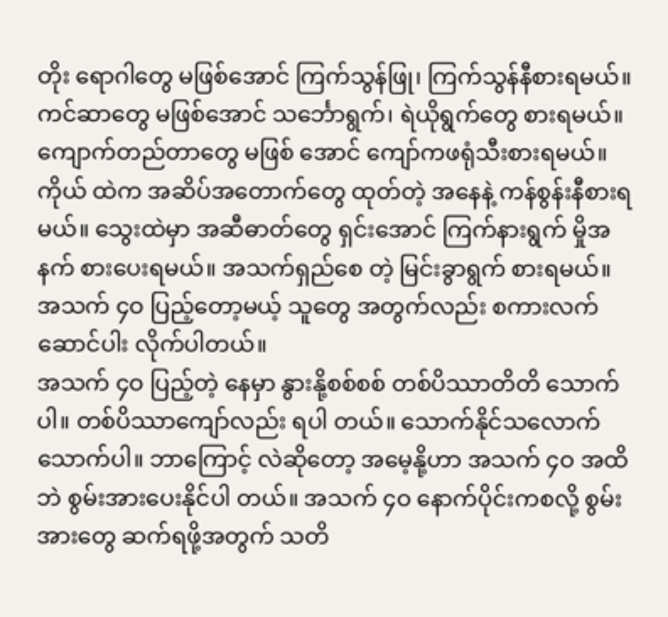တိုး ရောဂါတွေ မဖြစ်အောင် ကြက်သွန်ဖြု၊ ကြက်သွန်နီစားရမယ်။ ကင်ဆာတွေ မဖြစ်အောင် သင်္ဘောရွက်၊ ရဲယိုရွက်တွေ စားရမယ်။ ကျောက်တည်တာတွေ မဖြစ် အောင် ကျော်ကဖရုံသီးစားရမယ်။ ကိုယ် ထဲက အဆိပ်အတောက်တွေ ထုတ်တဲ့ အနေနဲ့ ကန်စွန်းနီစားရမယ်။ သွေးထဲမှာ အဆီဓာတ်တွေ ရှင်းအောင် ကြက်နားရွက် မှိုအနက် စားပေးရမယ်။ အသက်ရှည်စေ တဲ့ မြင်းခွာရွက် စားရမယ်။
အသက် ၄ဝ ပြည့်တော့မယ့် သူတွေ အတွက်လည်း စကားလက်ဆောင်ပါး လိုက်ပါတယ်။
အသက် ၄ဝ ပြည့်တဲ့ နေမှာ နွားနို့စစ်စစ် တစ်ပိဿာတိတိ သောက်ပါ။ တစ်ပိဿာကျော်လည်း ရပါ တယ်။ သောက်နိုင်သလောက်သောက်ပါ။ ဘာကြောင့် လဲဆိုတော့ အမေ့နို့ဟာ အသက် ၄ဝ အထိဘဲ စွမ်းအားပေးနိုင်ပါ တယ်။ အသက် ၄ဝ နောက်ပိုင်းကစလို့ စွမ်းအားတွေ ဆက်ရဖို့အတွက် သတိ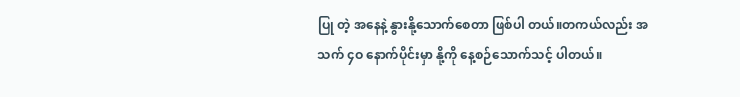ပြု တဲ့ အနေနဲ့ နွားနို့သောက်စေတာ ဖြစ်ပါ တယ်။တကယ်လည်း အသက် ၄ဝ နောက်ပိုင်းမှာ နို့ကို နေ့စဉ်သောက်သင့် ပါတယ်။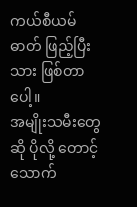ကယ်စီယမ်ဓာတ် ဖြည့်ပြီးသား ဖြစ်တာပေါ့။
အမျိုးသမီးတွေဆို ပိုလို့ တောင့် သောက်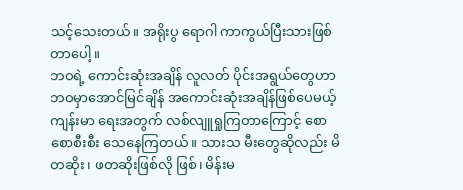သင့်သေးတယ်။ အရိုးပွ ရောဂါ ကာကွယ်ပြီးသားဖြစ်တာပေါ့။
ဘဝရဲ့ ကောင်းဆုံးအချိန် လူလတ် ပိုင်းအရွယ်တွေဟာ ဘဝမှာအောင်မြင်ချိန် အကောင်းဆုံးအချိန်ဖြစ်ပေမယ့် ကျန်းမာ ရေးအတွက် လစ်လျူရှုကြတာကြောင့် စောစောစီးစီး သေနေကြတယ်။ သားသ မီးတွေဆိုလည်း မိတဆိုး၊ ဖတဆိုးဖြစ်လို ဖြစ်၊ မိန်းမ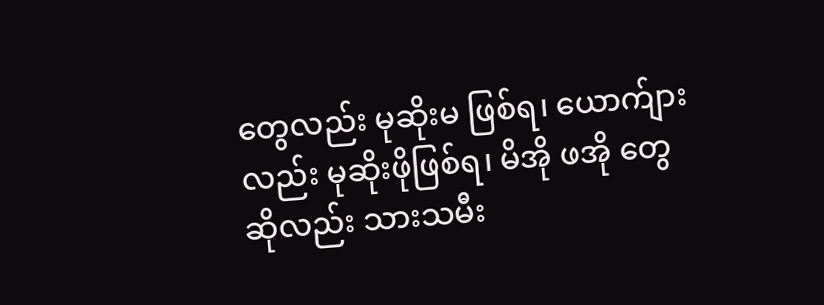တွေလည်း မုဆိုးမ ဖြစ်ရ၊ ယောက်ျားလည်း မုဆိုးဖိုဖြစ်ရ၊ မိအို ဖအို တွေဆိုလည်း သားသမီး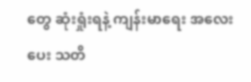တွေ ဆုံးရှုံးရနဲ့ ကျန်းမာရေး အလေးပေး သတိ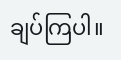ချပ်ကြပါ။